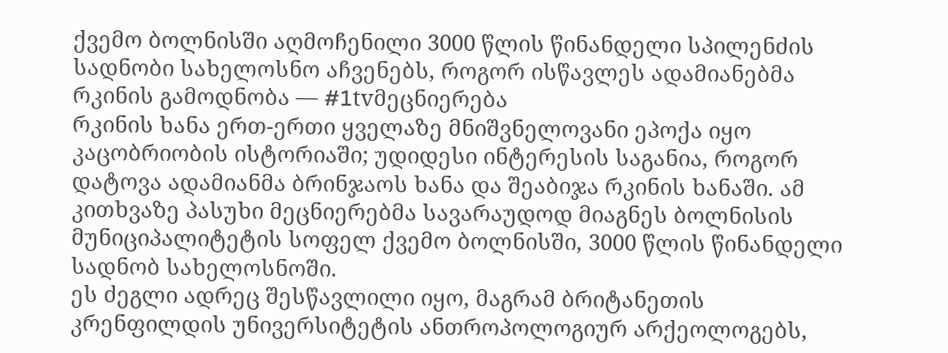ქვემო ბოლნისში აღმოჩენილი 3000 წლის წინანდელი სპილენძის სადნობი სახელოსნო აჩვენებს, როგორ ისწავლეს ადამიანებმა რკინის გამოდნობა — #1tvმეცნიერება
რკინის ხანა ერთ-ერთი ყველაზე მნიშვნელოვანი ეპოქა იყო კაცობრიობის ისტორიაში; უდიდესი ინტერესის საგანია, როგორ დატოვა ადამიანმა ბრინჯაოს ხანა და შეაბიჯა რკინის ხანაში. ამ კითხვაზე პასუხი მეცნიერებმა სავარაუდოდ მიაგნეს ბოლნისის მუნიციპალიტეტის სოფელ ქვემო ბოლნისში, 3000 წლის წინანდელი სადნობ სახელოსნოში.
ეს ძეგლი ადრეც შესწავლილი იყო, მაგრამ ბრიტანეთის კრენფილდის უნივერსიტეტის ანთროპოლოგიურ არქეოლოგებს,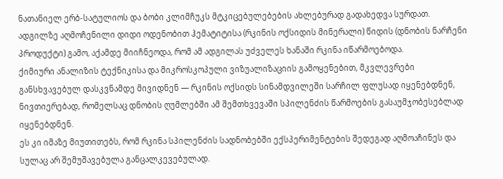ნათანიელ ერბ-სატულიოს და ბობი კლიმჩუკს მტკიცებულებების ახლებურად გადახედვა სურდათ.
ადგილზე აღმოჩენილი დიდი ოდენობით ჰემატიტისა (რკინის ოქსიდის მინერალი) წიდის (დნობის ნარჩენი პროდუქტი) გამო, აქამდე მიიჩნეოდა, რომ ამ ადგილას უძველეს ხანაში რკინა იწარმოებოდა.
ქიმიური ანალიზის ტექნიკისა და მიკროსკოპული ვიზუალიზაციის გამოყენებით, მკვლევრები განსხვავებულ დასკვნამდე მივიდნენ — რკინის ოქსიდს სინამდვილეში სარჩილ ფლუსად იყენებდნენ, ნივთიერებად, რომელსაც დნობის ღუმლებში ამ შემთხვევაში სპილენძის წარმოების გასაუმჯობესებლად იყენებდნენ.
ეს კი იმაზე მიუთითებს, რომ რკინა სპილენძის სადნობებში ექსპერიმენტების შედეგად აღმოაჩინეს და სულაც არ შემუშავებულა განცალკევებულად.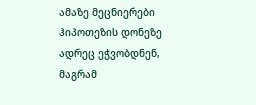ამაზე მეცნიერები ჰიპოთეზის დონეზე ადრეც ეჭვობდნენ, მაგრამ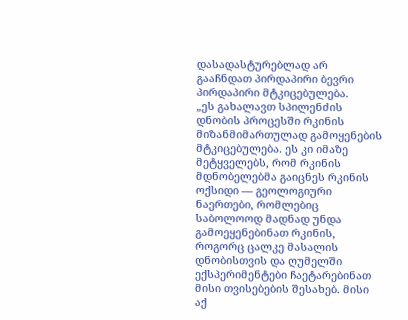დასადასტურებლად არ გააჩნდათ პირდაპირი ბევრი პირდაპირი მტკიცებულება.
„ეს გახალავთ სპილენძის დნობის პროცესში რკინის მიზანმიმართულად გამოყენების მტკიცებულება. ეს კი იმაზე მეტყველებს, რომ რკინის მდნობელებმა გაიცნეს რკინის ოქსიდი — გეოლოგიური ნაერთები, რომლებიც საბოლოოდ მადნად უნდა გამოეყენებინათ რკინის, როგორც ცალკე მასალის დნობისთვის და ღუმელში ექსპერიმენტები ჩაეტარებინათ მისი თვისებების შესახებ. მისი აქ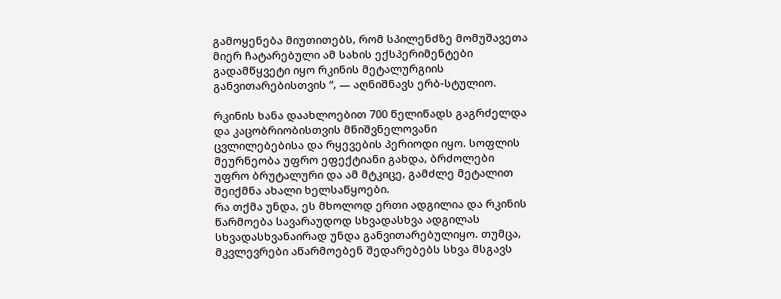გამოყენება მიუთითებს, რომ სპილენძზე მომუშავეთა მიერ ჩატარებული ამ სახის ექსპერიმენტები გადამწყვეტი იყო რკინის მეტალურგიის განვითარებისთვის “, — აღნიშნავს ერბ-სტულიო.

რკინის ხანა დაახლოებით 700 წელიწადს გაგრძელდა და კაცობრიობისთვის მნიშვნელოვანი ცვლილებებისა და რყევების პერიოდი იყო. სოფლის მეურნეობა უფრო ეფექტიანი გახდა, ბრძოლები უფრო ბრუტალური და ამ მტკიცე, გამძლე მეტალით შეიქმნა ახალი ხელსაწყოები.
რა თქმა უნდა, ეს მხოლოდ ერთი ადგილია და რკინის წარმოება სავარაუდოდ სხვადასხვა ადგილას სხვადასხვანაირად უნდა განვითარებულიყო. თუმცა, მკვლევრები აწარმოებენ შედარებებს სხვა მსგავს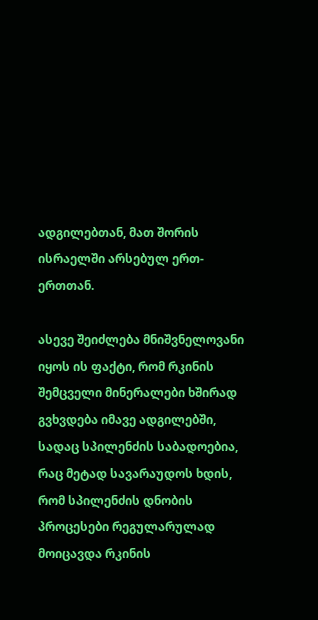ადგილებთან, მათ შორის ისრაელში არსებულ ერთ-ერთთან.

ასევე შეიძლება მნიშვნელოვანი იყოს ის ფაქტი, რომ რკინის შემცველი მინერალები ხშირად გვხვდება იმავე ადგილებში, სადაც სპილენძის საბადოებია, რაც მეტად სავარაუდოს ხდის, რომ სპილენძის დნობის პროცესები რეგულარულად მოიცავდა რკინის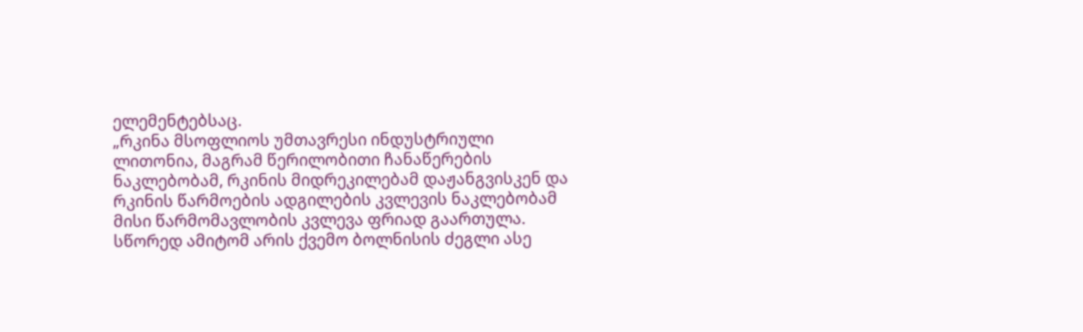ელემენტებსაც.
„რკინა მსოფლიოს უმთავრესი ინდუსტრიული ლითონია, მაგრამ წერილობითი ჩანაწერების ნაკლებობამ, რკინის მიდრეკილებამ დაჟანგვისკენ და რკინის წარმოების ადგილების კვლევის ნაკლებობამ მისი წარმომავლობის კვლევა ფრიად გაართულა. სწორედ ამიტომ არის ქვემო ბოლნისის ძეგლი ასე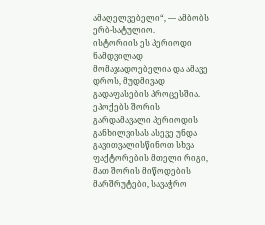ამაღელვებელი“, — ამბობს ერბ-სატულიო.
ისტორიის ეს პერიოდი ნამდვილად მომაჯადოებელია და ამავე დროს, მუდმივად გადაფასების პროცესშია. ეპოქებს შორის გარდამავალი პერიოდის განხილვისას ასევე უნდა გავითვალისწინოთ სხვა ფაქტორების მთელი რიგი, მათ შორის მიწოდების მარშრუტები, სავაჭრო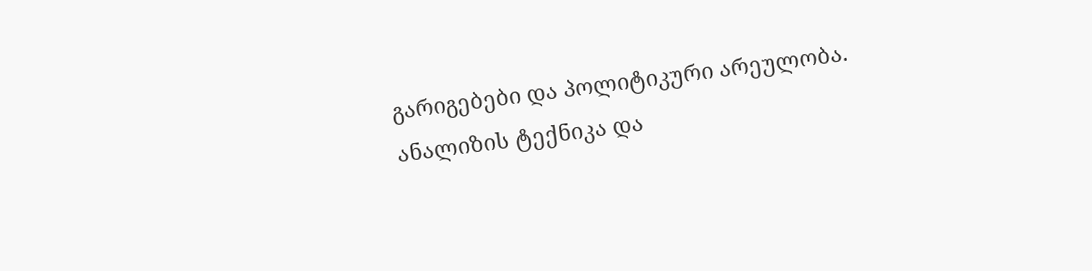გარიგებები და პოლიტიკური არეულობა.
ანალიზის ტექნიკა და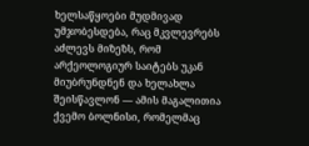ხელსაწყოები მუდმივად უმჯობესდება, რაც მკვლევრებს აძლევს მიზეზს, რომ არქეოლოგიურ საიტებს უკან მიუბრუნდნენ და ხელახლა შეისწავლონ — ამის მაგალითია ქვემო ბოლნისი, რომელმაც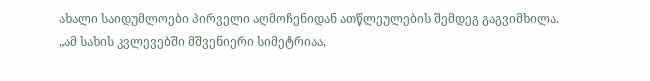ახალი საიდუმლოები პირველი აღმოჩენიდან ათწლეულების შემდეგ გაგვიმხილა.
„ამ სახის კვლევებში მშვენიერი სიმეტრიაა,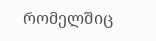რომელშიც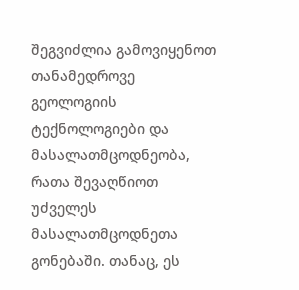შეგვიძლია გამოვიყენოთ თანამედროვე გეოლოგიის ტექნოლოგიები და მასალათმცოდნეობა, რათა შევაღწიოთ უძველეს მასალათმცოდნეთა გონებაში. თანაც, ეს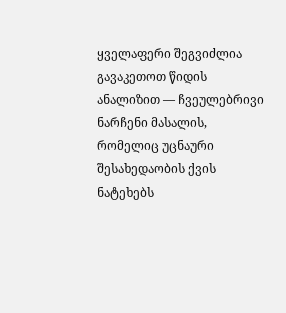ყველაფერი შეგვიძლია გავაკეთოთ წიდის ანალიზით — ჩვეულებრივი ნარჩენი მასალის, რომელიც უცნაური შესახედაობის ქვის ნატეხებს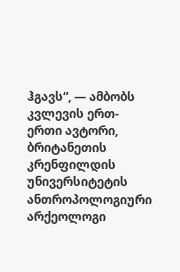ჰგავს“, — ამბობს კვლევის ერთ-ერთი ავტორი, ბრიტანეთის კრენფილდის უნივერსიტეტის ანთროპოლოგიური არქეოლოგი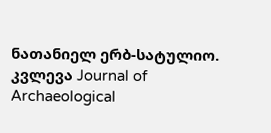ნათანიელ ერბ-სატულიო.
კვლევა Journal of Archaeological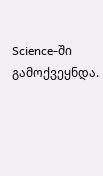Science-ში გამოქვეყნდა.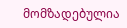მომზადებულია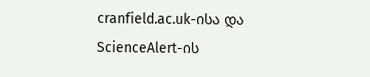cranfield.ac.uk-ისა და ScienceAlert-ის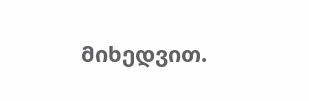მიხედვით.